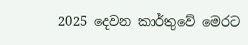2025 දෙවන කාර්තුවේ මෙරට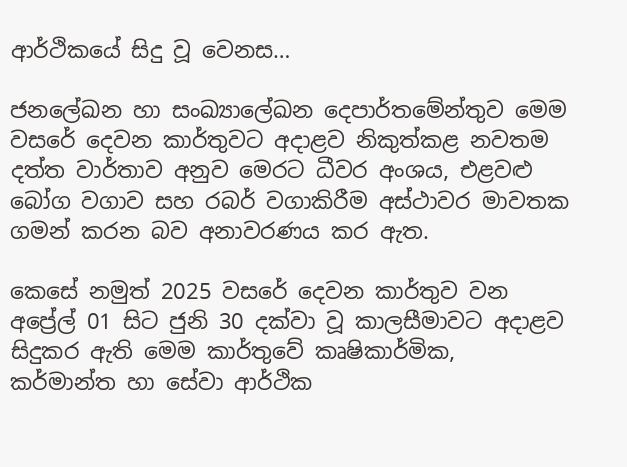ආර්ථිකයේ සිදු වූ වෙනස…

ජනලේඛන හා සංඛ්‍යාලේඛන දෙපාර්තමේන්තුව මෙම වසරේ දෙවන කාර්තුවට අදාළව නිකුත්කළ නවතම දත්ත වාර්තාව අනුව මෙරට ධීවර අංශය, එළවළු බෝග වගාව සහ රබර් වගාකිරීම අස්ථාවර මාවතක ගමන් කරන බව අනාවරණය කර ඇත.

කෙසේ නමුත් 2025 වසරේ දෙවන කාර්තුව වන අප්‍රේල් 01 සිට ජුනි 30 දක්වා වූ කාලසීමාවට අදාළව සිදුකර ඇති මෙම කාර්තුවේ කෘෂිකාර්මික, කර්මාන්ත හා සේවා ආර්ථික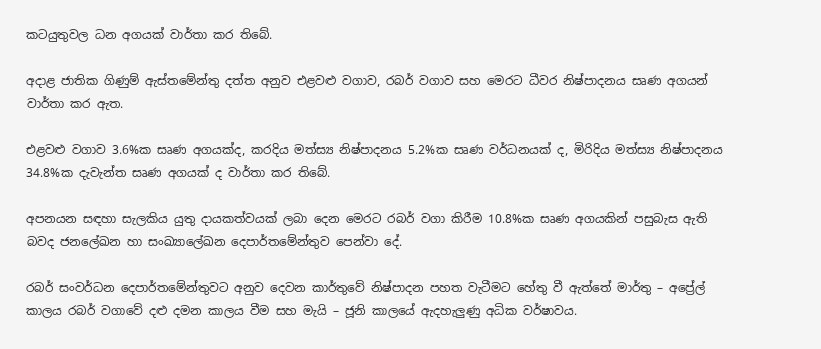කටයුතුවල ධන අගයක් වාර්තා කර තිබේ.

අදාළ ජාතික ගිණුම් ඇස්තමේන්තු දත්ත අනුව එළවළු වගාව, රබර් වගාව සහ මෙරට ධීවර නිෂ්පාදනය සෘණ අගයන් වාර්තා කර ඇත.

එළවළු වගාව 3.6%ක සෘණ අගයක්ද, කරදිය මත්ස්‍ය නිෂ්පාදනය 5.2%ක සෘණ වර්ධනයක් ද, මිරිදිය මත්ස්‍ය නිෂ්පාදනය 34.8%ක දැවැන්ත සෘණ අගයක් ද වාර්තා කර තිබේ.

අපනයන සඳහා සැලකිය යුතු දායකත්වයක් ලබා දෙන මෙරට රබර් වගා කිරීම 10.8%ක සෘණ අගයකින් පසුබැස ඇති බවද ජනලේඛන හා සංඛ්‍යාලේඛන දෙපාර්තමේන්තුව පෙන්වා දේ.

රබර් සංවර්ධන දෙපාර්තමේන්තුවට අනුව දෙවන කාර්තුවේ නිෂ්පාදන පහත වැටීමට හේතු වී ඇත්තේ මාර්තු – අප්‍රේල් කාලය රබර් වගාවේ දළු දමන කාලය වීම සහ මැයි – ජූනි කාලයේ ඇදහැලුණු අධික වර්ෂාවය.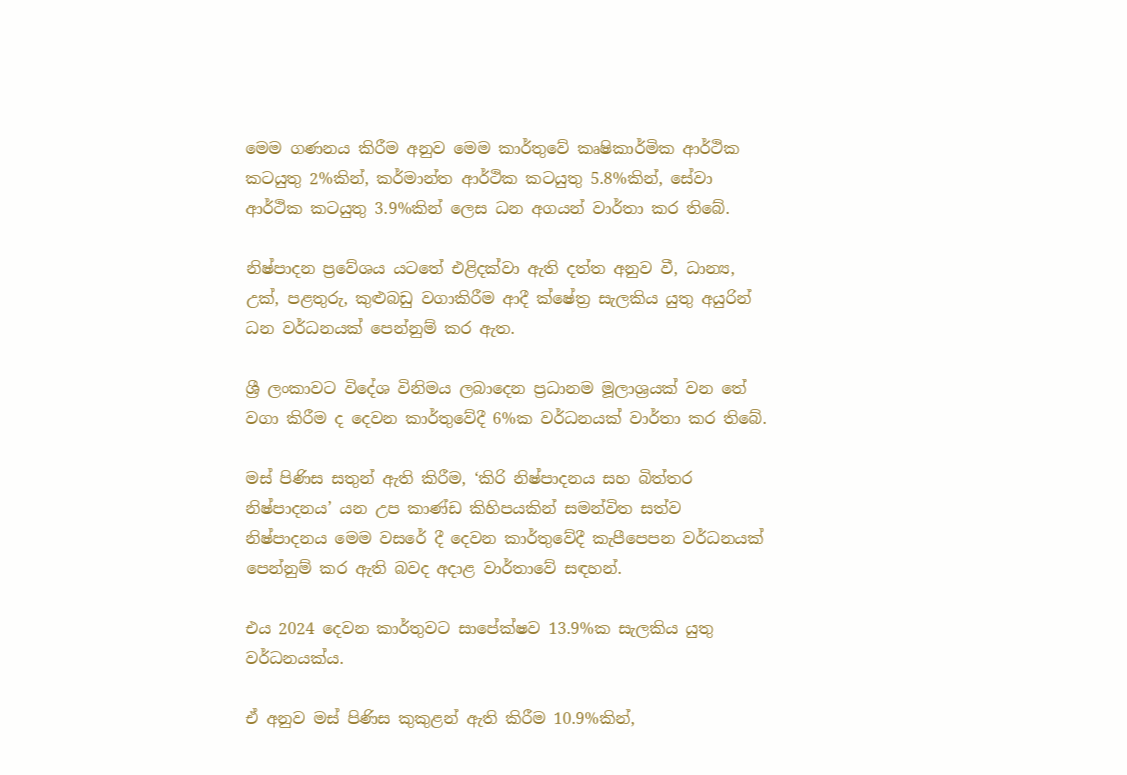මෙම ගණනය කිරීම අනුව මෙම කාර්තුවේ කෘෂිකාර්මික ආර්ථික කටයුතු 2%කින්, කර්මාන්ත ආර්ථික කටයුතු 5.8%කින්, සේවා ආර්ථික කටයුතු 3.9%කින් ලෙස ධන අගයන් වාර්තා කර තිබේ.

නිෂ්පාදන ප්‍රවේශය යටතේ එළිදක්වා ඇති දත්ත අනුව වී, ධාන්‍ය, උක්, පළතුරු, කුළුබඩු වගාකිරීම ආදී ක්ෂේත්‍ර සැලකිය යුතු අයුරින් ධන වර්ධනයක් පෙන්නුම් කර ඇත.

ශ්‍රී ලංකාවට විදේශ විනිමය ලබාදෙන ප්‍රධානම මූලාශ්‍රයක් වන තේ වගා කිරීම ද දෙවන කාර්තුවේදී 6%ක වර්ධනයක් වාර්තා කර තිබේ.

මස් පිණිස සතුන් ඇති කිරීම, ‘කිරි නිෂ්පාදනය සහ බිත්තර නිෂ්පාදනය’ යන උප කාණ්ඩ කිහිපයකින් සමන්විත සත්ව නිෂ්පාදනය මෙම වසරේ දී දෙවන කාර්තුවේදී කැපීපෙපන වර්ධනයක් පෙන්නුම් කර ඇති බවද අදාළ වාර්තාවේ සඳහන්.

එය 2024 දෙවන කාර්තුවට සාපේක්ෂව 13.9%ක සැලකිය යුතු වර්ධනයක්ය.

ඒ අනුව මස් පිණිස කුකුළන් ඇති කිරීම 10.9%කින්,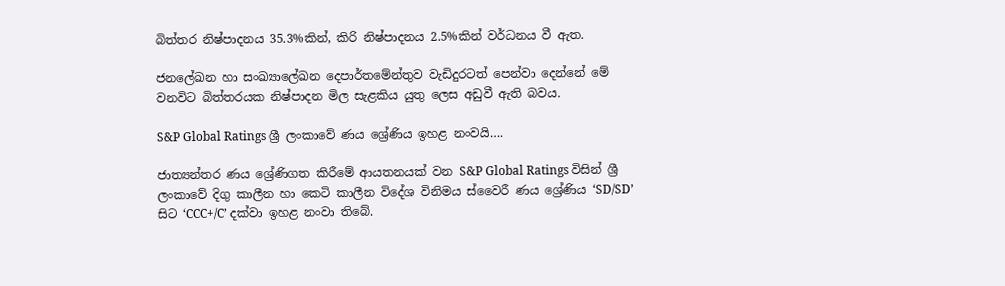බිත්තර නිෂ්පාදනය 35.3%කින්, කිරි නිෂ්පාදනය 2.5%කින් වර්ධනය වී ඇත.

ජනලේඛන හා සංඛ්‍යාලේඛන දෙපාර්තමේන්තුව වැඩිදුරටත් පෙන්වා දෙන්නේ මේ වනවිට බිත්තරයක නිෂ්පාදන මිල සැළකිය යුතු ලෙස අඩුවී ඇති බවය.

S&P Global Ratings ශ්‍රී ලංකාවේ ණය ශ්‍රේණිය ඉහළ නංවයි….

ජාත්‍යන්තර ණය ශ්‍රේණිගත කිරීමේ ආයතනයක් වන S&P Global Ratings විසින් ශ්‍රී ලංකාවේ දිගු කාලීන හා කෙටි කාලීන විදේශ විනිමය ස්වෛරී ණය ශ්‍රේණිය ‘SD/SD’ සිට ‘CCC+/C’ දක්වා ඉහළ නංවා තිබේ.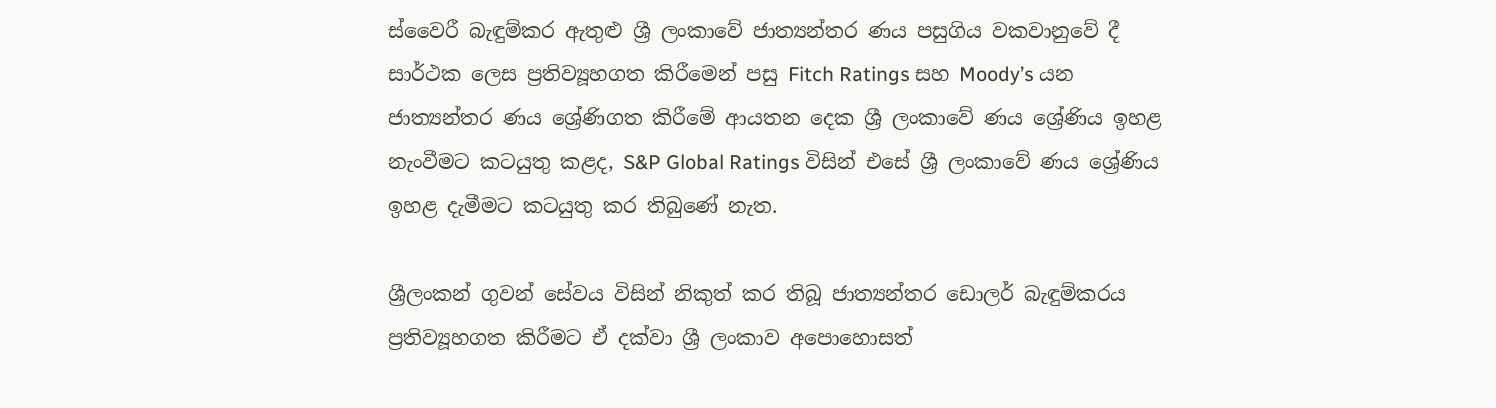ස්වෛරී බැඳුම්කර ඇතුළු ශ්‍රී ලංකාවේ ජාත්‍යන්තර ණය පසුගිය වකවානුවේ දී සාර්ථක ලෙස ප්‍රතිව්‍යූහගත කිරීමෙන් පසු Fitch Ratings සහ Moody’s යන ජාත්‍යන්තර ණය ශ්‍රේණිගත කිරීමේ ආයතන දෙක ශ්‍රී ලංකාවේ ණය ශ්‍රේණිය ඉහළ නැංවීමට කටයුතු කළද, S&P Global Ratings විසින් එසේ ශ්‍රී ලංකාවේ ණය ශ්‍රේණිය ඉහළ දැමීමට කටයුතු කර තිබුණේ නැත.

ශ්‍රීලංකන් ගුවන් සේවය විසින් නිකුත් කර තිබූ ජාත්‍යන්තර ඩොලර් බැඳුම්කරය ප්‍රතිව්‍යූහගත කිරීමට ඒ දක්වා ශ්‍රී ලංකාව අපොහොසත්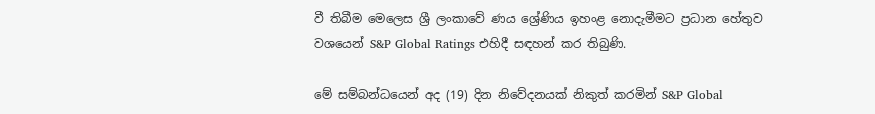වී තිබීම මෙලෙස ශ්‍රී ලංකාවේ ණය ශ්‍රේණිය ඉහංළ නොදැමීමට ප්‍රධාන හේතුව වශයෙන් S&P Global Ratings එහිදී සඳහන් කර තිබුණි.

මේ සම්බන්ධයෙන් අද (19) දින නිවේදනයක් නිකුත් කරමින් S&P Global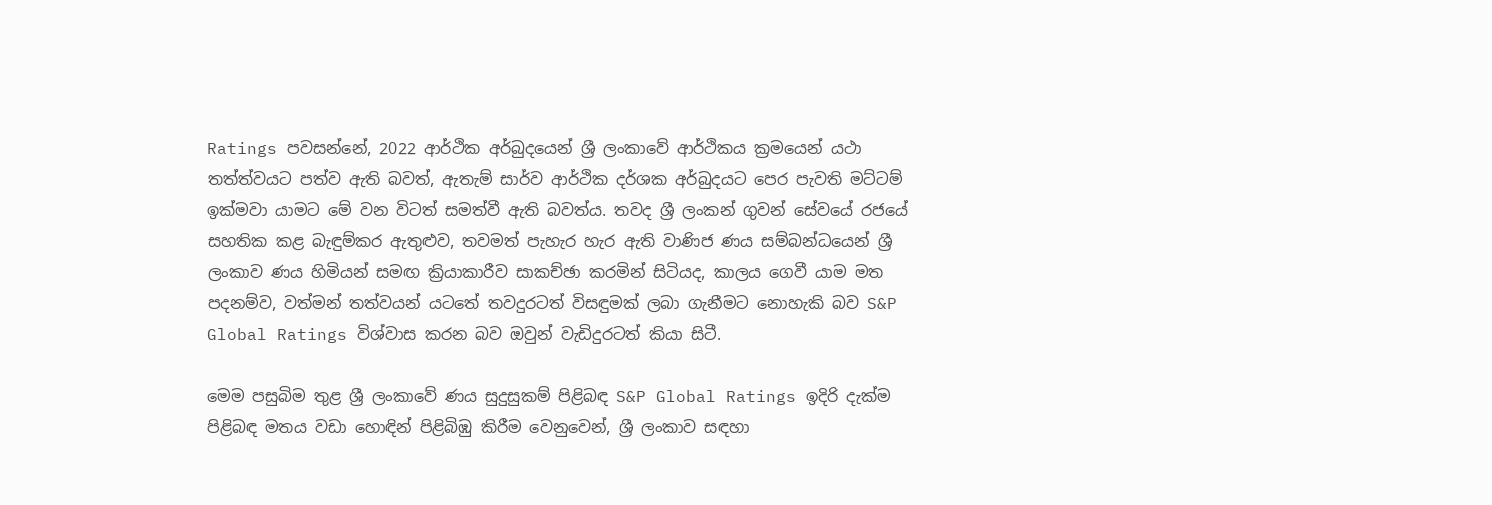Ratings පවසන්නේ, 2022 ආර්ථික අර්බුදයෙන් ශ්‍රී ලංකාවේ ආර්ථිකය ක්‍රමයෙන් යථා තත්ත්වයට පත්ව ඇති බවත්, ඇතැම් සාර්ව ආර්ථික දර්ශක අර්බුදයට පෙර පැවති මට්ටම් ඉක්මවා යාමට මේ වන විටත් සමත්වී ඇති බවත්ය. තවද ශ්‍රී ලංකන් ගුවන් සේවයේ රජයේ සහතික කළ බැඳුම්කර ඇතුළුව, තවමත් පැහැර හැර ඇති වාණිජ ණය සම්බන්ධයෙන් ශ්‍රී ලංකාව ණය හිමියන් සමඟ ක්‍රියාකාරීව සාකච්ඡා කරමින් සිටියද, කාලය ගෙවී යාම මත පදනම්ව, වත්මන් තත්වයන් යටතේ තවදුරටත් විසඳුමක් ලබා ගැනීමට නොහැකි බව S&P Global Ratings විශ්වාස කරන බව ඔවුන් වැඩිදුරටත් කියා සිටී.

මෙම පසුබිම තුළ ශ්‍රී ලංකාවේ ණය සුදුසුකම් පිළිබඳ S&P Global Ratings ඉදිරි දැක්ම පිළිබඳ මතය වඩා හොඳින් පිළිබිඹු කිරීම වෙනුවෙන්, ශ්‍රී ලංකාව සඳහා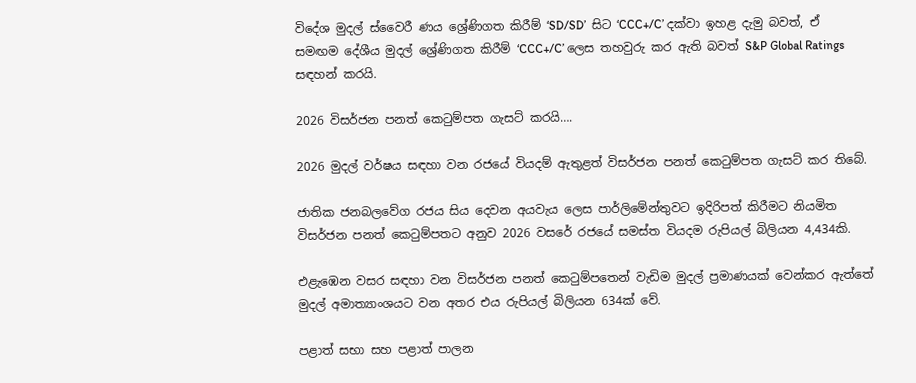විදේශ මුදල් ස්වෛරී ණය ශ්‍රේණිගත කිරීම් ‘SD/SD’  සිට ‘CCC+/C’ දක්වා ඉහළ දැමු බවත්, ඒ සමඟම දේශීය මුදල් ශ්‍රේණිගත කිරීම් ‘CCC+/C’ ලෙස තහවුරු කර ඇති බවත් S&P Global Ratings සඳහන් කරයි.

2026 විසර්ජන පනත් කෙටුම්පත ගැසට් කරයි….

2026 මුදල් වර්ෂය සඳහා වන රජයේ වියදම් ඇතුළත් විසර්ජන පනත් කෙටුම්පත ගැසට් කර තිබේ.

ජාතික ජනබලවේග රජය සිය දෙවන අයවැය ලෙස පාර්ලිමේන්තුවට ඉදිරිපත් කිරීමට නියමිත විසර්ජන පනත් කෙටුම්පතට අනුව 2026 වසරේ රජයේ සමස්ත වියදම රුපියල් බිලියන 4,434කි.

එළැඹෙන වසර සඳහා වන විසර්ජන පනත් කෙටුම්පතෙන් වැඩිම මුදල් ප්‍රමාණයක් වෙන්කර ඇත්තේ මුදල් අමාත්‍යාංශයට වන අතර එය රුපියල් බිලියන 634ක් වේ.

පළාත් සභා සහ පළාත් පාලන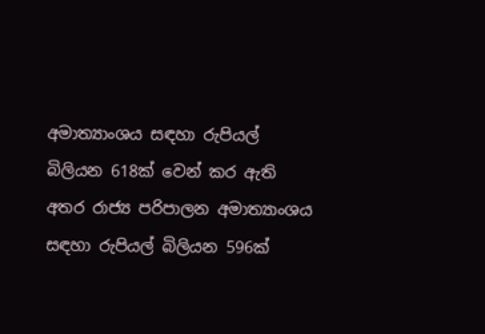අමාත්‍යාංශය සඳහා රුපියල් බිලියන 618ක් වෙන් කර ඇති අතර රාජ්‍ය පරිපාලන අමාත්‍යාංශය සඳහා රුපියල් බිලියන 596ක්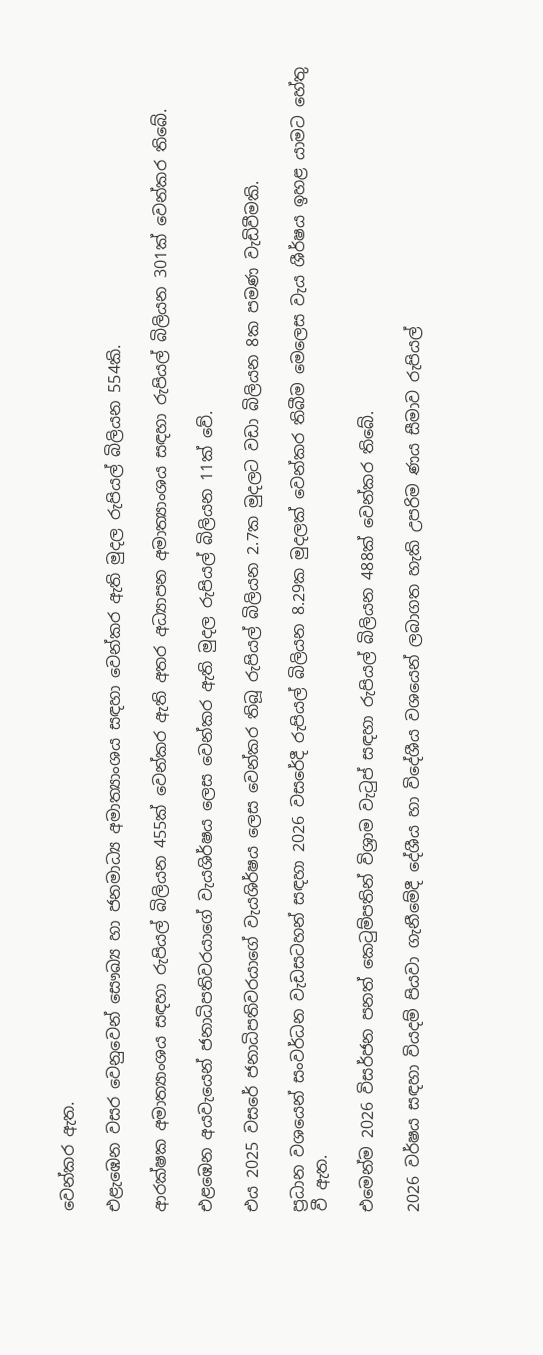වෙන්කර ඇත.

එළැඹෙන වසර වෙනුවෙන් සෞඛ්‍ය හා ජනමාධ්‍ය අමාත්‍යාංශය සඳහා වෙන්කර ඇති මුදල රුපියල් බිලියන 554කි.

ආරක්ෂක අමාත්‍යාංශය සඳහා රුපියල් බිලියන 455ක් වෙන්කර ඇති අතර අධ්‍යාපන අමාත්‍යාංශය සඳහා රුපියල් බිලියන 301ක් වෙන්කර තිබේ.

එළඹෙන අයවැයෙන් ජනාධිපතිවරයාගේ වැයශිර්ෂය ලෙස වෙන්කර ඇති මුදල රුපියල් බිලියන 11ක් වේ.

එය 2025 වසරේ ජනාධිපතිවරයාගේ වැයශිර්ෂය ලෙස වෙන්කර තිබූ රුපියල් බිලියන 2.7ක මුදලට වඩා බිලියන 8ක පමණ වැඩිවීමකි.

ප්‍රධාන වශයෙන් සංවර්ධන වැඩසටහන් සඳහා 2026 වසරේදී රුපියල් බිලියන 8.29ක මුදලක් වෙන්කර තිබීම මෙලෙස වැය ශීර්ෂය ඉහළ යාමට හේතු වී ඇත.

එමෙන්ම 2026 විසර්ජන පනත් කෙටුම්පතින් විශ්‍රාම වැටුප් සඳහා රුපියල් බිලියන 488ක් වෙන්කර තිබේ.

2026 වර්ෂය සඳහා වියදම් පියවා ගැනීමේදී දේශීය හා විදේශීය වශයෙන් ලබාගත හැකි උපරිම ණය සීමාව රුපියල්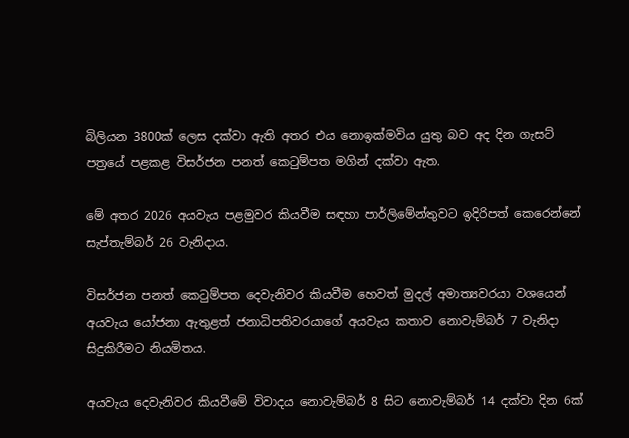බිලියන 3800ක් ලෙස දක්වා ඇති අතර එය නොඉක්මවිය යුතු බව අද දින ගැසට් පත්‍රයේ පළකළ විසර්ජන පනත් කෙටුම්පත මගින් දක්වා ඇත.

මේ අතර 2026 අයවැය පළමුවර කියවීම සඳහා පාර්ලිමේන්තුවට ඉදිරිපත් කෙරෙන්නේ සැප්තැම්බර් 26 වැනිදාය.

විසර්ජන පනත් කෙටුම්පත දෙවැනිවර කියවීම හෙවත් මුදල් අමාත්‍යවරයා වශයෙන් අයවැය යෝජනා ඇතුළත් ජනාධිපතිවරයාගේ අයවැය කතාව නොවැම්බර් 7 වැනිදා සිදුකිරීමට නියමිතය.

අයවැය දෙවැනිවර කියවීමේ විවාදය නොවැම්බර් 8 සිට නොවැම්බර් 14 දක්වා දින 6ක්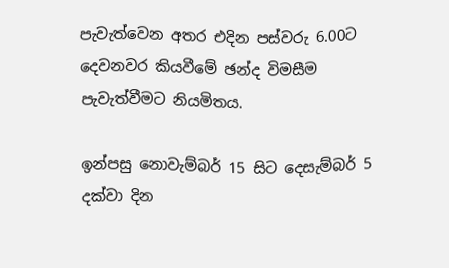පැවැත්වෙන අතර එදින පස්වරු 6.00ට දෙවනවර කියවීමේ ඡන්ද විමසීම පැවැත්වීමට නියමිතය.

ඉන්පසු නොවැම්බර් 15 සිට දෙසැම්බර් 5 දක්වා දින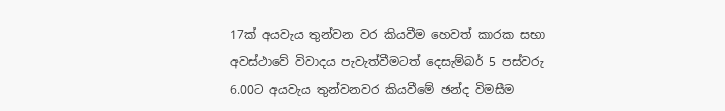17ක් අයවැය තුන්වන වර කියවීම හෙවත් කාරක සභා අවස්ථාවේ විවාදය පැවැත්වීමටත් දෙසැම්බර් 5 පස්වරු 6.00ට අයවැය තුන්වනවර කියවීමේ ඡන්ද විමසීම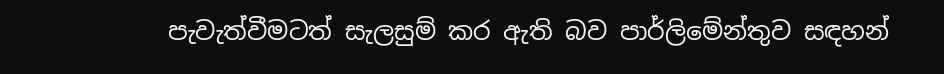පැවැත්වීමටත් සැලසුම් කර ඇති බව පාර්ලිමේන්තුව සඳහන්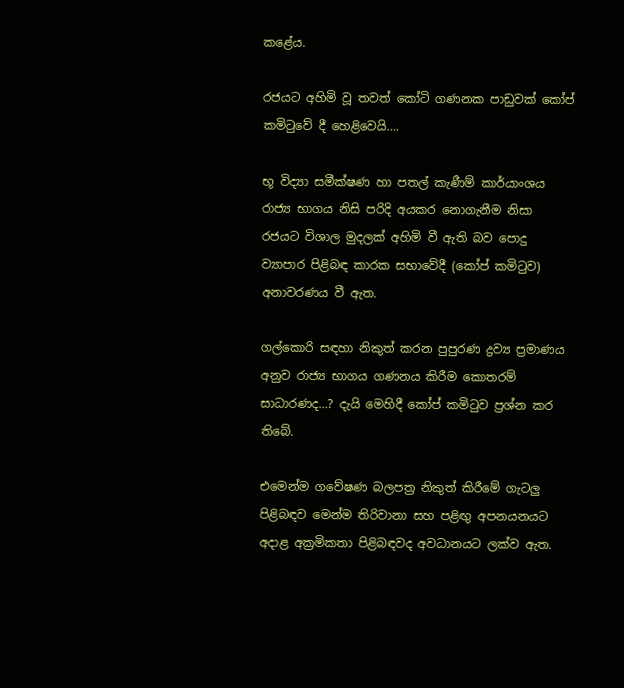කළේය.

රජයට අහිමි වූ තවත් කෝටි ගණනක පාඩුවක් කෝප් කමිටුවේ දී හෙළිවෙයි….

භූ විද්‍යා සමීක්ෂණ හා පතල් කැණීම් කාර්යාංශය රාජ්‍ය භාගය නිසි පරිදි අයකර නොගැනීම නිසා රජයට විශාල මුදලක් අහිමි වී ඇති බව පොදු ව්‍යාපාර පිළිබඳ කාරක සභාවේදී (කෝප් කමිටුව) අනාවරණය වී ඇත.

ගල්කොරි සඳහා නිකුත් කරන පුපුරණ ද්‍රව්‍ය ප්‍රමාණය අනුව රාජ්‍ය භාගය ගණනය කිරීම කොතරම් සාධාරණද…? දැයි මෙහිදී කෝප් කමිටුව ප්‍රශ්න කර තිබේ.

එමෙන්ම ගවේෂණ බලපත්‍ර නිකුත් කිරීමේ ගැටලු පිළිබඳව මෙන්ම තිරිවානා සහ පළිඟු අපනයනයට අදාළ අක්‍රමිකතා පිළිබඳවද අවධානයට ලක්ව ඇත.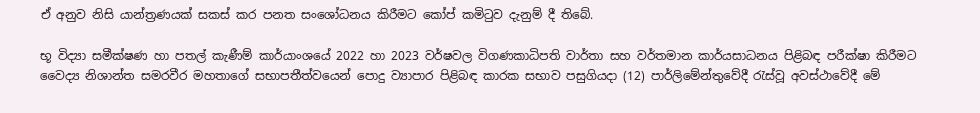ඒ අනුව නිසි යාන්ත්‍රණයක් සකස් කර පනත සංශෝධනය කිරීමට කෝප් කමිටුව දැනුම් දී තිබේ.

භූ විද්‍යා සමීක්ෂණ හා පතල් කැණීම් කාර්යාංශයේ 2022 හා 2023 වර්ෂවල විගණකාධිපති වාර්තා සහ වර්තමාන කාර්යසාධනය පිළිබඳ පරීක්ෂා කිරීමට වෛද්‍ය නිශාන්ත සමරවීර මහතාගේ සභාපතීත්වයෙන් පොදු ව්‍යාපාර පිළිබඳ කාරක සභාව පසුගියදා (12) පාර්ලිමේන්තුවේදී රැස්වූ අවස්ථාවේදී මේ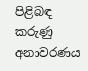පිළිබඳ කරුණු අනාවරණය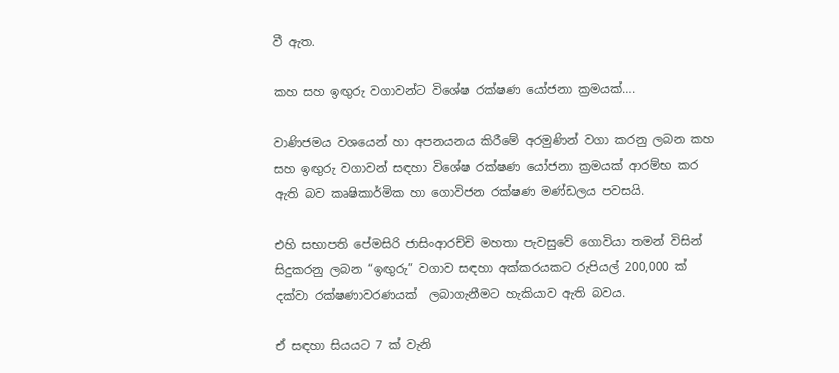වී ඇත.

කහ සහ ඉඟුරු වගාවන්ට විශේෂ රක්ෂණ යෝජනා ක්‍රමයක්….

වාණිජමය වශයෙන් හා අපනයනය කිරීමේ අරමුණින් වගා කරනු ලබන කහ සහ ඉඟුරු වගාවන් සඳහා විශේෂ රක්ෂණ යෝජනා ක්‍රමයක් ආරම්භ කර ඇති බව කෘෂිකාර්මික හා ගොවිජන රක්ෂණ මණ්ඩලය පවසයි.

එහි සභාපති පේමසිරි ජාසිංආරච්චි මහතා පැවසුවේ ගොවියා තමන් විසින් සිදුකරනු ලබන “ඉඟුරු” වගාව සඳහා අක්කරයකට රුපියල් 200,000 ක් දක්වා රක්ෂණාවරණයක්  ලබාගැනීමට හැකියාව ඇති බවය.

ඒ සඳහා සියයට 7 ක් වැනි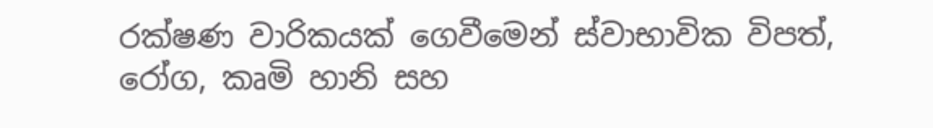රක්ෂණ වාරිකයක් ගෙවීමෙන් ස්වාභාවික විපත්, රෝග, කෘමි හානි සහ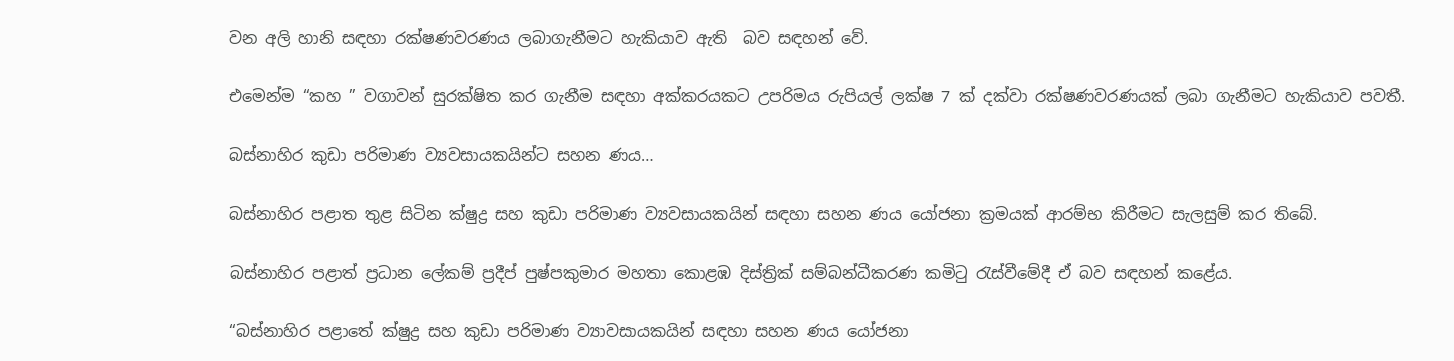වන අලි හානි සඳහා රක්ෂණවරණය ලබාගැනීමට හැකියාව ඇති  බව සඳහන් වේ.

එමෙන්ම “කහ ” වගාවන් සුරක්ෂිත කර ගැනීම සඳහා අක්කරයකට උපරිමය රුපියල් ලක්ෂ 7 ක් දක්වා රක්ෂණවරණයක් ලබා ගැනීමට හැකියාව පවතී.

බස්නාහිර කුඩා පරිමාණ ව්‍යවසායකයින්ට සහන ණය…

බස්නාහිර පළාත තුළ සිටින ක්ෂුද්‍ර සහ කුඩා පරිමාණ ව්‍යවසායකයින් සඳහා සහන ණය යෝජනා ක්‍රමයක් ආරම්භ කිරීමට සැලසුම් කර තිබේ.

බස්නාහිර පළාත් ප්‍රධාන ලේකම් ප්‍රදීප් පුෂ්පකුමාර මහතා කොළඹ දිස්ත්‍රික් සම්බන්ධීකරණ කමිටු රැස්වීමේදී ඒ බව සඳහන් කළේය.

“බස්නාහිර පළාතේ ක්ෂුද්‍ර සහ කුඩා පරිමාණ ව්‍යාවසායකයින් සඳහා සහන ණය යෝජනා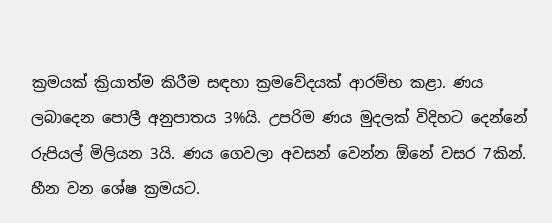ක්‍රමයක් ක්‍රියාත්ම කිරීම සඳහා ක්‍රමවේදයක් ආරම්භ කළා. ණය ලබාදෙන පොලී අනුපාතය 3%යි. උපරිම ණය මුදලක් විදිහට දෙන්නේ රුපියල් මිලියන 3යි. ණය ගෙවලා අවසන් වෙන්න ඕනේ වසර 7කින්. හීන වන ශේෂ ක්‍රමයට.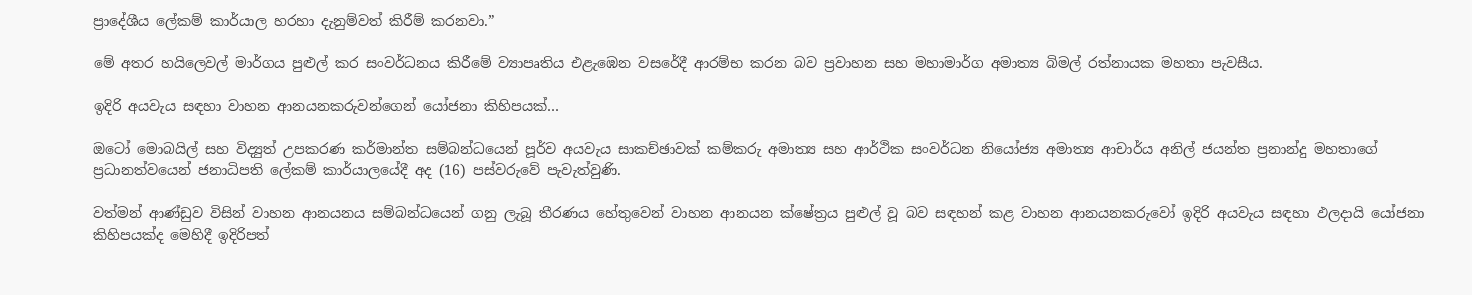ප්‍රාදේශීය ලේකම් කාර්යාල හරහා දැනුම්වත් කිරීම් කරනවා.”

මේ අතර හයිලෙවල් මාර්ගය පුළුල් කර සංවර්ධනය කිරීමේ ව්‍යාපෘතිය එළැඹෙන වසරේදී ආරම්භ කරන බව ප්‍රවාහන සහ මහාමාර්ග අමාත්‍ය බිමල් රත්නායක මහතා පැවසීය.

ඉදිරි අයවැය සඳහා වාහන ආනයනකරුවන්ගෙන් යෝජනා කිහිපයක්…

ඔටෝ මොබයිල් සහ විද්‍යුත් උපකරණ කර්මාන්ත සම්බන්ධයෙන් පූර්ව අයවැය සාකච්ඡාවක් කම්කරු අමාත්‍ය සහ ආර්ථික සංවර්ධන නියෝජ්‍ය අමාත්‍ය ආචාර්ය අනිල් ජයන්ත ප්‍රනාන්දු මහතාගේ ප්‍රධානත්වයෙන් ජනාධිපති ලේකම් කාර්යාලයේදී අද (16) පස්වරුවේ පැවැත්වුණි.

වත්මන් ආණ්ඩුව විසින් වාහන ආනයනය සම්බන්ධයෙන් ගනු ලැබූ තීරණය හේතුවෙන් වාහන ආනයන ක්ෂේත්‍රය පුළුල් වූ බව සඳහන් කළ වාහන ආනයනකරුවෝ ඉදිරි අයවැය සඳහා ඵලදායි යෝජනා කිහිපයක්ද මෙහිදී ඉදිරිපත්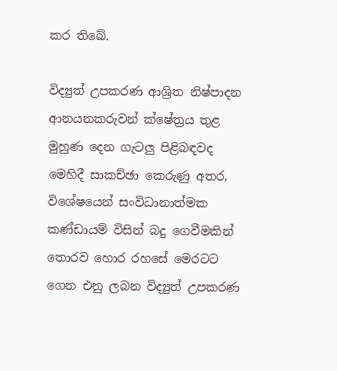කර තිබේ.

විද්‍යුත් උපකරණ ආශ්‍රිත නිෂ්පාදන ආනයනකරුවන් ක්ෂේත්‍රය තුළ මුහුණ දෙන ගැටලු පිළිබඳවද මෙහිදී සාකච්ඡා කෙරුණු අතර, විශේෂයෙන් සංවිධානාත්මක කණ්ඩායම් විසින් බදු ගෙවීමකින් තොරව හොර රහසේ මෙරටට ගෙන එනු ලබන විද්‍යුත් උපකරණ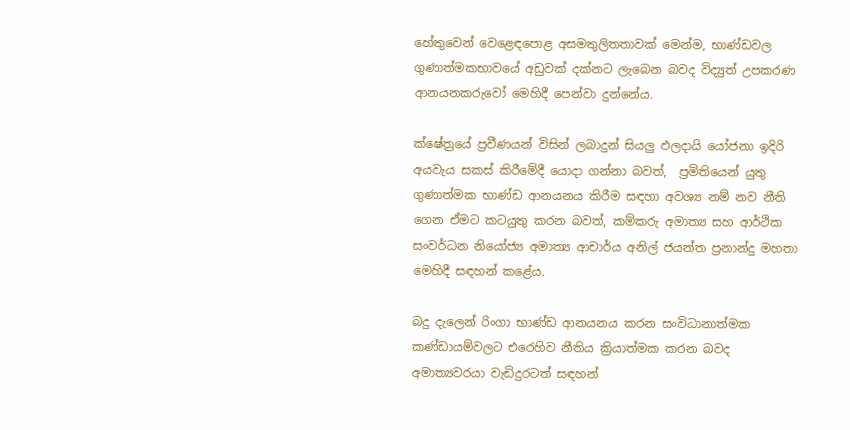හේතුවෙන් වෙළෙඳපොළ අසමතුලිතතාවක් මෙන්ම, භාණ්ඩවල ගුණාත්මකභාවයේ අඩුවක් දක්නට ලැබෙන බවද විද්‍යුත් උපකරණ ආනයනකරුවෝ මෙහිදී පෙන්වා දුන්නේය.

ක්ෂේත්‍රයේ ප්‍රවීණයන් විසින් ලබාදුන් සියලු ඵලදායි යෝජනා ඉදිරි අයවැය සකස් කිරීමේදී යොදා ගන්නා බවත්,  ප්‍රමිතියෙන් යුතු ගුණාත්මක භාණ්ඩ ආනයනය කිරීම සඳහා අවශ්‍ය නම් නව නීති ගෙන ඒමට කටයුතු කරන බවත්, කම්කරු අමාත්‍ය සහ ආර්ථික සංවර්ධන නියෝජ්‍ය අමාත්‍ය ආචාර්ය අනිල් ජයන්ත ප්‍රනාන්දු මහතා මෙහිදී සඳහන් කළේය.

බදු දැලෙන් රිංගා භාණ්ඩ ආනයනය කරන සංවිධානාත්මක කණ්ඩායම්වලට එරෙහිව නීතිය ක්‍රියාත්මක කරන බවද අමාත්‍යවරයා වැඩිදුරටත් සඳහන්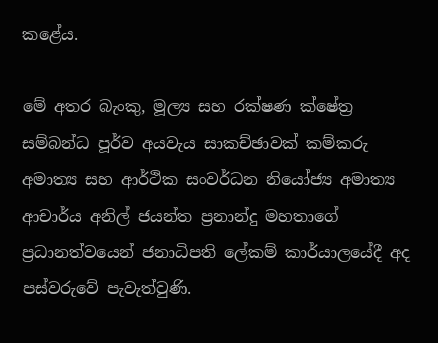කළේය.

මේ අතර බැංකු, මූල්‍ය සහ රක්ෂණ ක්ෂේත්‍ර සම්බන්ධ පූර්ව අයවැය සාකච්ඡාවක් කම්කරු අමාත්‍ය සහ ආර්ථික සංවර්ධන නියෝජ්‍ය අමාත්‍ය ආචාර්ය අනිල් ජයන්ත ප්‍රනාන්දු මහතාගේ ප්‍රධානත්වයෙන් ජනාධිපති ලේකම් කාර්යාලයේදී අද පස්වරුවේ පැවැත්වුණි.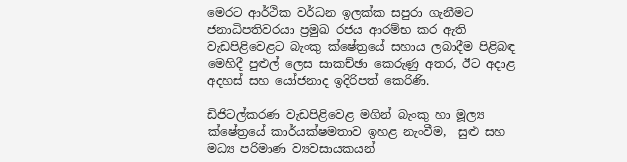මෙරට ආර්ථික වර්ධන ඉලක්ක සපුරා ගැනීමට ජනාධිපතිවරයා ප්‍රමුඛ රජය ආරම්භ කර ඇති වැඩපිළිවෙළට බැංකු ක්ෂේත්‍රයේ සහාය ලබාදීම පිළිබඳ මෙහිදී පුළුල් ලෙස සාකච්ඡා කෙරුණු අතර, ඊට අදාළ අදහස් සහ යෝජනාද ඉදිරිපත් කෙරිණි.

ඩිජිටල්කරණ වැඩපිළිවෙළ මගින් බැංකු හා මූල්‍ය ක්ෂේත්‍රයේ කාර්යක්ෂමතාව ඉහළ නැංවීම,  සුළු සහ මධ්‍ය පරිමාණ ව්‍යවසායකයන්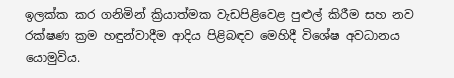ඉලක්ක කර ගනිමින් ක්‍රියාත්මක වැඩපිළිවෙළ පුළුල් කිරීම සහ නව රක්ෂණ ක්‍රම හඳුන්වාදීම ආදිය පිළිබඳව මෙහිදී විශේෂ අවධානය යොමුවිය.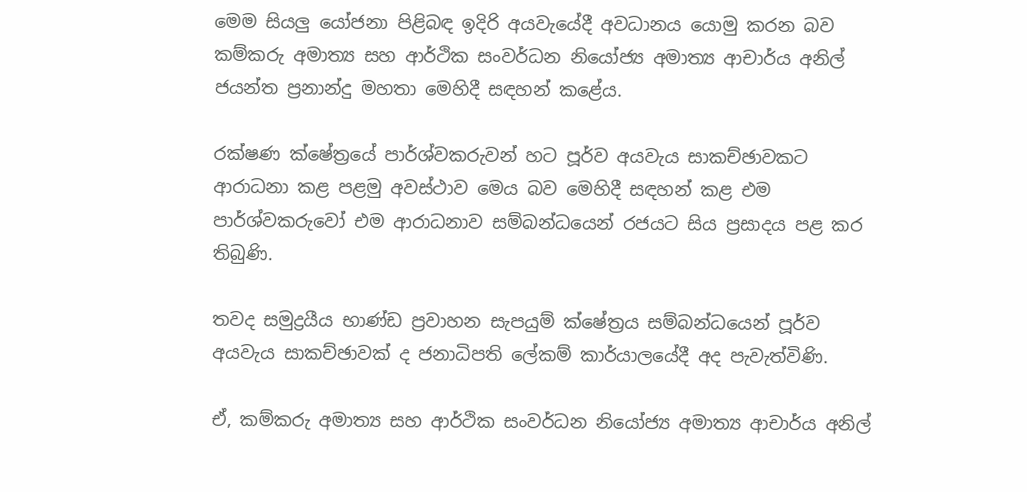මෙම සියලු යෝජනා පිළිබඳ ඉදිරි අයවැයේදී අවධානය යොමු කරන බව කම්කරු අමාත්‍ය සහ ආර්ථික සංවර්ධන නියෝජ්‍ය අමාත්‍ය ආචාර්ය අනිල් ජයන්ත ප්‍රනාන්දු මහතා මෙහිදී සඳහන් කළේය.

රක්ෂණ ක්ෂේත්‍රයේ පාර්ශ්වකරුවන් හට පූර්ව අයවැය සාකච්ඡාවකට ආරාධනා කළ පළමු අවස්ථාව මෙය බව මෙහිදී සඳහන් කළ එම පාර්ශ්වකරුවෝ එම ආරාධනාව සම්බන්ධයෙන් රජයට සිය ප්‍රසාදය පළ කර තිබුණි.

තවද සමුද්‍රයීය භාණ්ඩ ප්‍රවාහන සැපයුම් ක්ෂේත්‍රය සම්බන්ධයෙන් පූර්ව අයවැය සාකච්ඡාවක් ද ජනාධිපති ලේකම් කාර්යාලයේදී අද පැවැත්විණි.

ඒ, කම්කරු අමාත්‍ය සහ ආර්ථික සංවර්ධන නියෝජ්‍ය අමාත්‍ය ආචාර්ය අනිල්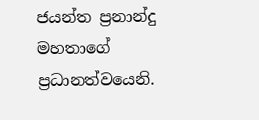ජයන්ත ප්‍රනාන්දු මහතාගේ ප්‍රධානත්වයෙනි.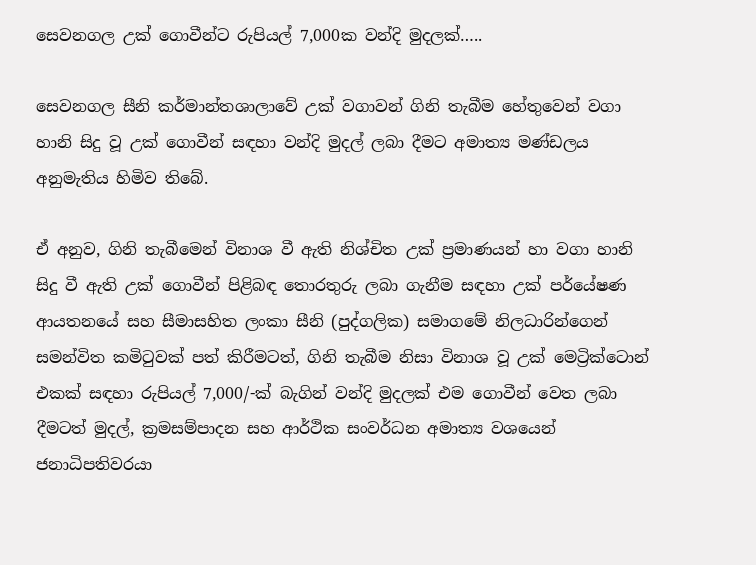සෙවනගල උක් ගොවීන්ට රුපියල් 7,000ක වන්දි මුදලක්…..

සෙවනගල සීනි කර්මාන්තශාලාවේ උක් වගාවන් ගිනි තැබීම හේතුවෙන් වගා හානි සිදු වූ උක් ගොවීන් සඳහා වන්දි මුදල් ලබා දීමට අමාත්‍ය මණ්ඩලය අනුමැතිය හිමිව තිබේ.

ඒ අනුව, ගිනි තැබීමෙන් විනාශ වී ඇති නිශ්චිත උක් ප්‍රමාණයන් හා වගා හානි සිදු වී ඇති උක් ගොවීන් පිළිබඳ තොරතුරු ලබා ගැනීම සඳහා උක් පර්යේෂණ ආයතනයේ සහ සීමාසහිත ලංකා සීනි (පුද්ගලික) සමාගමේ නිලධාරින්ගෙන් සමන්විත කමිටුවක් පත් කිරීමටත්, ගිනි තැබීම නිසා විනාශ වූ උක් මෙට්‍රික්ටොන් එකක් සඳහා රුපියල් 7,000/-ක් බැගින් වන්දි මුදලක් එම ගොවීන් වෙත ලබා දීමටත් මුදල්, ක්‍රමසම්පාදන සහ ආර්ථික සංවර්ධන අමාත්‍ය වශයෙන්  ජනාධිපතිවරයා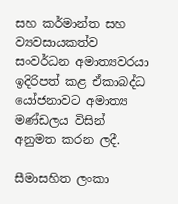සහ කර්මාන්ත සහ ව්‍යවසායකත්ව සංවර්ධන අමාත්‍යවරයා ඉදිරිපත් කළ ඒකාබද්ධ යෝජනාවට අමාත්‍ය මණ්ඩලය විසින් අනුමත කරන ලදී.

සීමාසහිත ලංකා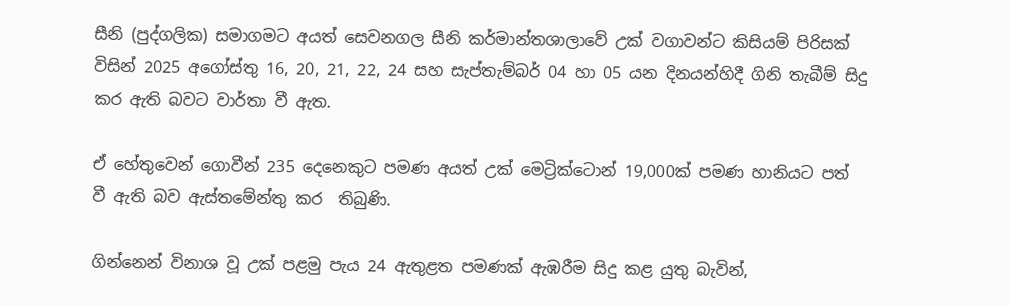සීනි (පුද්ගලික) සමාගමට අයත් සෙවනගල සීනි කර්මාන්තශාලාවේ උක් වගාවන්ට කිසියම් පිරිසක් විසින් 2025 අගෝස්තු 16, 20, 21, 22, 24 සහ සැප්තැම්බර් 04 හා 05 යන දිනයන්හිදී ගිනි තැබීම් සිදු කර ඇති බවට වාර්තා වී ඇත.

ඒ හේතුවෙන් ගොවීන් 235 දෙනෙකුට පමණ අයත් උක් මෙට්‍රික්ටොන් 19,000ක් පමණ හානියට පත් වී ඇති බව ඇස්තමේන්තු කර  තිබුණි.

ගින්නෙන් විනාශ වූ උක් පළමු පැය 24 ඇතුළත පමණක් ඇඹරීම සිදු කළ යුතු බැවින්,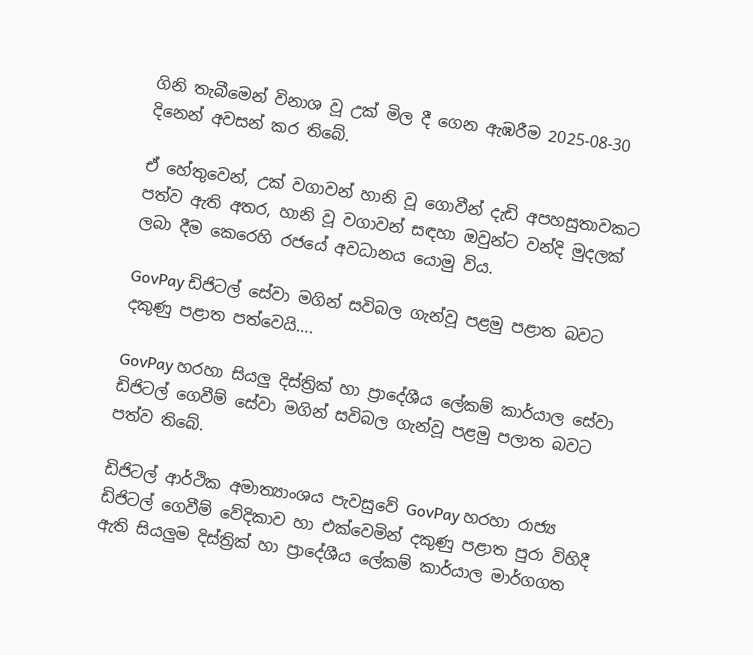ගිනි තැබීමෙන් විනාශ වූ උක් මිල දී ගෙන ඇඹරීම 2025‑08‑30 දිනෙන් අවසන් කර තිබේ.

ඒ හේතුවෙන්, උක් වගාවන් හානි වූ ගොවීන් දැඩි අපහසුතාවකට පත්ව ඇති අතර, හානි වූ වගාවන් සඳහා ඔවුන්ට වන්දි මුදලක් ලබා දීම කෙරෙහි රජයේ අවධානය යොමු විය.

GovPay ඩිජිටල් සේවා මගින් සවිබල ගැන්වූ පළමු පළාත බවට දකුණු පළාත පත්වෙයි….

GovPay හරහා සියලු දිස්ත්‍රික් හා ප්‍රාදේශීය ලේකම් කාර්යාල සේවා ඩිජිටල් ගෙවීම් සේවා මගින් සවිබල ගැන්වූ පළමු පලාත බවට පත්ව තිබේ.

ඩිජිටල් ආර්ථික අමාත්‍යාංශය පැවසුවේ GovPay හරහා රාජ්‍ය ඩිජිටල් ගෙවීම් වේදිකාව හා එක්වෙමින් දකුණු පළාත පුරා විහිදී ඇති සියලුම දිස්ත්‍රික් හා ප්‍රාදේශීය ලේකම් කාර්යාල මාර්ගගත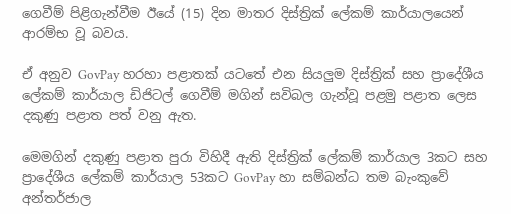ගෙවීම් පිළිගැන්වීම ඊයේ (15) දින මාතර දිස්ත්‍රික් ලේකම් කාර්යාලයෙන් ආරම්භ වූ බවය.

ඒ අනුව GovPay හරහා පළාතක් යටතේ එන සියලුම දිස්ත්‍රික් සහ ප්‍රාදේශීය ලේකම් කාර්යාල ඩිජිටල් ගෙවීම් මගින් සවිබල ගැන්වූ පළමු පළාත ලෙස දකුණු පළාත පත් වනු ඇත.

මෙමගින් දකුණු පළාත පුරා විහිදී ඇති දිස්ත්‍රික් ලේකම් කාර්යාල 3කට සහ ප්‍රාදේශීය ලේකම් කාර්යාල 53කට GovPay හා සම්බන්ධ තම බැංකුවේ අන්තර්ජාල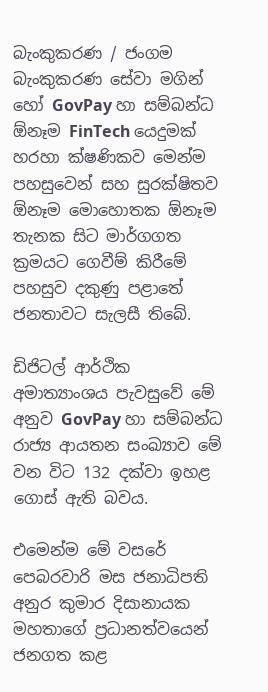බැංකුකරණ / ජංගම බැංකුකරණ සේවා මගින් හෝ GovPay හා සම්බන්ධ ඕනෑම FinTech යෙදුමක් හරහා ක්ෂණිකව මෙන්ම පහසුවෙන් සහ සුරක්ෂිතව ඕනෑම මොහොතක ඕනෑම තැනක සිට මාර්ගගත ක්‍රමයට ගෙවීම් කිරීමේ පහසුව දකුණු පළාතේ ජනතාවට සැලසී තිබේ.

ඩිජිටල් ආර්ථික අමාත්‍යාංශය පැවසුවේ මේ අනුව GovPay හා සම්බන්ධ රාජ්‍ය ආයතන සංඛ්‍යාව මේ වන විට 132 දක්වා ඉහළ ගොස් ඇති බවය.

එමෙන්ම මේ වසරේ පෙබරවාරි මස ජනාධිපති අනුර කුමාර දිසානායක මහතාගේ ප්‍රධානත්වයෙන් ජනගත කළ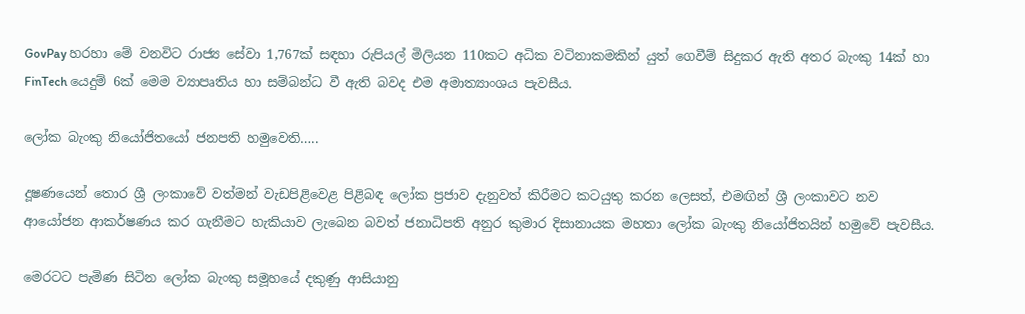GovPay හරහා මේ වනවිට රාජ්‍ය සේවා 1,767ක් සඳහා රුපියල් මිලියන 110කට අධික වටිනාකමකින් යුත් ගෙවීම් සිදුකර ඇති අතර බැංකු 14ක් හා FinTech යෙදුම් 6ක් මෙම ව්‍යාපෘතිය හා සම්බන්ධ වී ඇති බවද එම අමාත්‍යාංශය පැවසීය.

ලෝක බැංකු නියෝජිතයෝ ජනපති හමුවෙති…..

දූෂණයෙන් තොර ශ්‍රී ලංකාවේ වත්මන් වැඩපිළිවෙළ පිළිබඳ ලෝක ප්‍රජාව දැනුවත් කිරීමට කටයුතු කරන ලෙසත්, එමඟින් ශ්‍රී ලංකාවට නව ආයෝජන ආකර්ෂණය කර ගැනීමට හැකියාව ලැබෙන බවත් ජනාධිපති අනුර කුමාර දිසානායක මහතා ලෝක බැංකු නියෝජිතයින් හමුවේ පැවසීය.

මෙරටට පැමිණ සිටින ලෝක බැංකු සමූහයේ දකුණු ආසියානු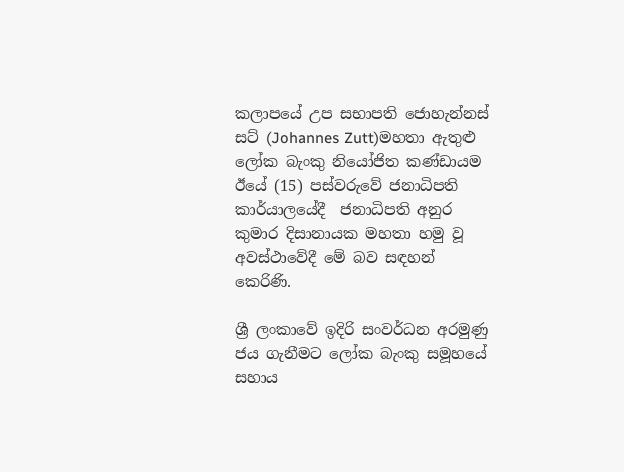කලාපයේ උප සභාපති ජොහැන්නස් සට් (Johannes Zutt)මහතා ඇතුළු ලෝක බැංකු නියෝජිත කණ්ඩායම ඊයේ (15) පස්වරුවේ ජනාධිපති කාර්යාලයේදී  ජනාධිපති අනුර කුමාර දිසානායක මහතා හමු වූ අවස්ථාවේදී මේ බව සඳහන් කෙරිණි.

ශ්‍රී ලංකාවේ ඉදිරි සංවර්ධන අරමුණු ජය ගැනීමට ලෝක බැංකු සමූහයේ සහාය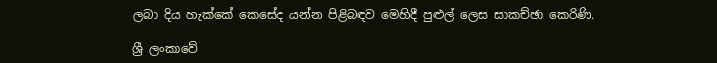ලබා දිය හැක්කේ කෙසේද යන්න පිළිබඳව මෙහිදී පුළුල් ලෙස සාකච්ඡා කෙරිණි.

ශ්‍රී ලංකාවේ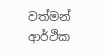වත්මන් ආර්ථික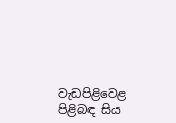වැඩපිළිවෙළ පිළිබඳ සිය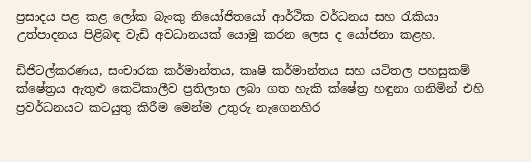ප්‍රසාදය පළ කළ ලෝක බැංකු නියෝජිතයෝ ආර්ථික වර්ධනය සහ රැකියා උත්පාදනය පිළිබඳ වැඩි අවධානයක් යොමු කරන ලෙස ද යෝජනා කළහ.

ඩිජිටල්කරණය, සංචාරක කර්මාන්තය, කෘෂි කර්මාන්තය සහ යටිතල පහසුකම් ක්ෂේත්‍රය ඇතුළු කෙටිකාලීව ප්‍රතිලාභ ලබා ගත හැකි ක්ෂේත්‍ර හඳුනා ගනිමින් එහි ප්‍රවර්ධනයට කටයුතු කිරීම මෙන්ම උතුරු නැගෙනහිර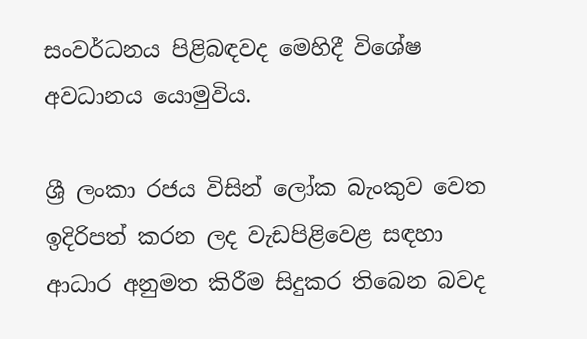සංවර්ධනය පිළිබඳවද මෙහිදී විශේෂ අවධානය යොමුවිය.

ශ්‍රී ලංකා රජය විසින් ලෝක බැංකුව වෙත ඉදිරිපත් කරන ලද වැඩපිළිවෙළ සඳහා ආධාර අනුමත කිරීම සිදුකර තිබෙන බවද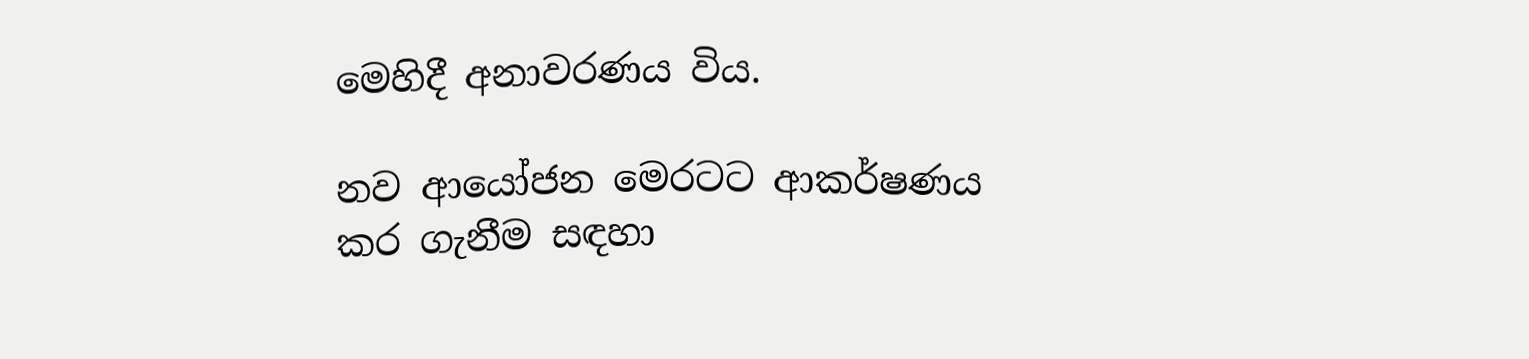මෙහිදී අනාවරණය විය.

නව ආයෝජන මෙරටට ආකර්ෂණය කර ගැනීම සඳහා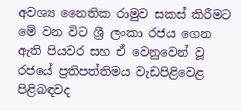අවශ්‍ය නෛතික රාමුව සකස් කිරීමට මේ වන විට ශ්‍රී ලංකා රජය ගෙන ඇති පියවර සහ ඒ වෙනුවෙන් වූ රජයේ ප්‍රතිපත්තිමය වැඩපිළිවෙළ පිළිබඳවද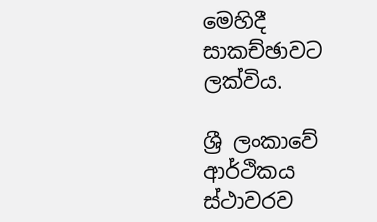මෙහිදී සාකච්ඡාවට ලක්විය.

ශ්‍රී ලංකාවේ ආර්ථිකය ස්ථාවරව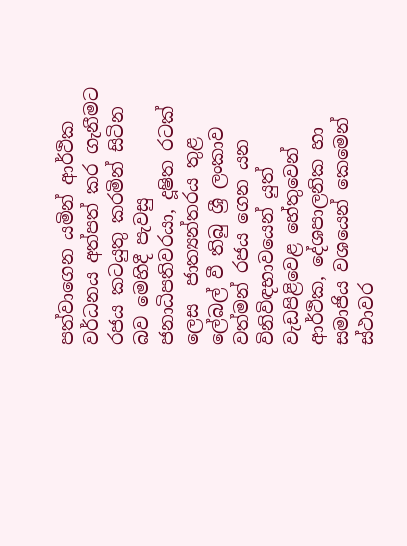පත්වාගෙන යමින් ආර්ථික වර්ධනය අත්පත් කර ගැනීමට රජය කටයුතු කරමින් සිටින බව මෙහිදී පැවසු ජනාධිපතිවරයා, දූෂිත රටක් ලෙස  ජාත්‍යන්තරය තුළ ලේබල් වී තිබු ශ්‍රී ලංකාව වත්මන් රජය ගෙන යන  විනිවිඳභාවයෙන් යුත් වැඩපිළිවෙළ හේතුවෙන් ආර්ථික, දේශපාලනික හා සමාජිය වශයෙන් කෙමෙන් ස්ථාවර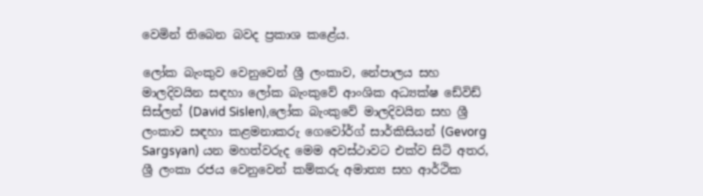වෙමින් තිබෙන බවද ප්‍රකාශ කළේය.

ලෝක බැංකුව වෙනුවෙන් ශ්‍රී ලංකාව, නේපාලය සහ මාලදිවයින සඳහා ලෝක බැංකුවේ ආංශික අධ්‍යක්ෂ ඩේවිඩ් සිස්ලන් (David Sislen),ලෝක බැංකුවේ මාලදිවයින සහ ශ්‍රී ලංකාව සඳහා කළමනාකරු ගෙවෝර්ග් සාර්කිසියන් (Gevorg Sargsyan) යන මහත්වරුද මෙම අවස්ථාවට එක්ව සිටි අතර, ශ්‍රී ලංකා රජය වෙනුවෙන් කම්කරු අමාත්‍ය සහ ආර්ථික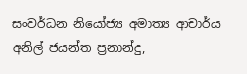සංවර්ධන නියෝජ්‍ය අමාත්‍ය ආචාර්ය අනිල් ජයන්ත ප්‍රනාන්දු,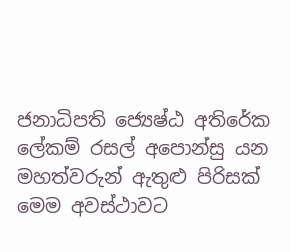ජනාධිපති ජ්‍යෙෂ්ඨ අතිරේක ලේකම් රසල් අපොන්සු යන මහත්වරුන් ඇතුළු පිරිසක් මෙම අවස්ථාවට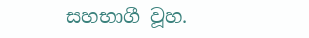සහභාගී වූහ.